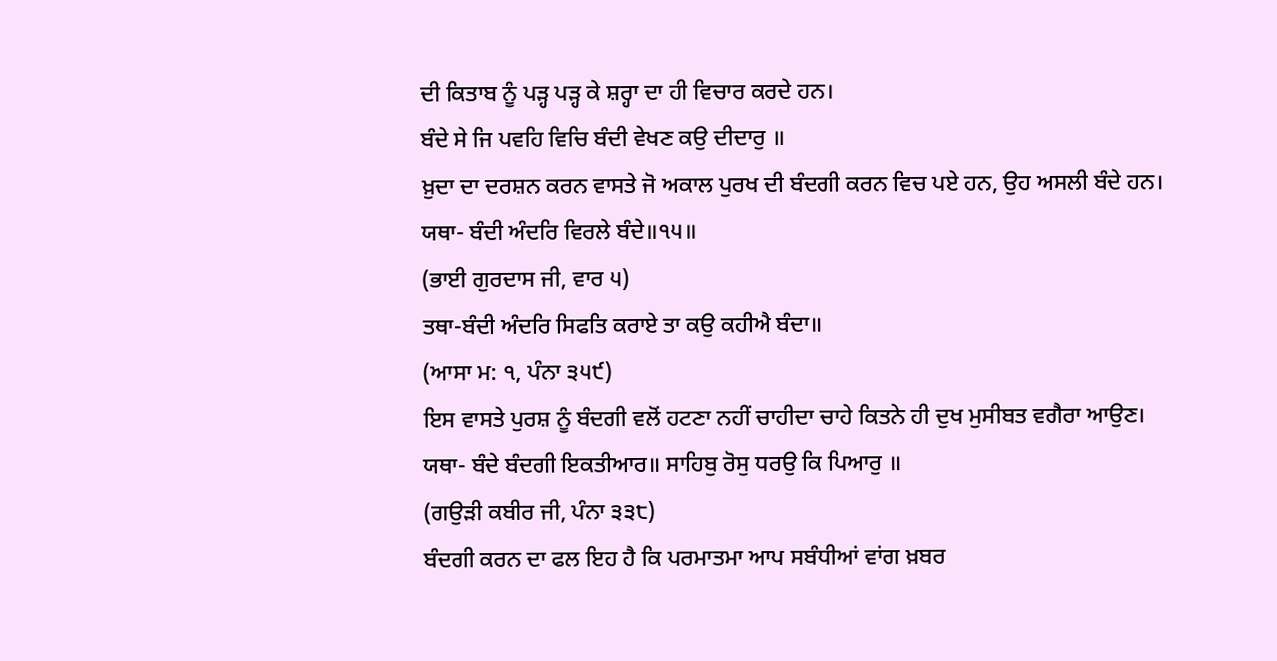ਦੀ ਕਿਤਾਬ ਨੂੰ ਪੜ੍ਹ ਪੜ੍ਹ ਕੇ ਸ਼ਰ੍ਹਾ ਦਾ ਹੀ ਵਿਚਾਰ ਕਰਦੇ ਹਨ।
ਬੰਦੇ ਸੇ ਜਿ ਪਵਹਿ ਵਿਚਿ ਬੰਦੀ ਵੇਖਣ ਕਉ ਦੀਦਾਰੁ ॥
ਖ਼ੁਦਾ ਦਾ ਦਰਸ਼ਨ ਕਰਨ ਵਾਸਤੇ ਜੋ ਅਕਾਲ ਪੁਰਖ ਦੀ ਬੰਦਗੀ ਕਰਨ ਵਿਚ ਪਏ ਹਨ, ਉਹ ਅਸਲੀ ਬੰਦੇ ਹਨ।
ਯਥਾ- ਬੰਦੀ ਅੰਦਰਿ ਵਿਰਲੇ ਬੰਦੇ॥੧੫॥
(ਭਾਈ ਗੁਰਦਾਸ ਜੀ, ਵਾਰ ੫)
ਤਥਾ-ਬੰਦੀ ਅੰਦਰਿ ਸਿਫਤਿ ਕਰਾਏ ਤਾ ਕਉ ਕਹੀਐ ਬੰਦਾ॥
(ਆਸਾ ਮ: ੧, ਪੰਨਾ ੩੫੯)
ਇਸ ਵਾਸਤੇ ਪੁਰਸ਼ ਨੂੰ ਬੰਦਗੀ ਵਲੋਂ ਹਟਣਾ ਨਹੀਂ ਚਾਹੀਦਾ ਚਾਹੇ ਕਿਤਨੇ ਹੀ ਦੁਖ ਮੁਸੀਬਤ ਵਗੈਰਾ ਆਉਣ।
ਯਥਾ- ਬੰਦੇ ਬੰਦਗੀ ਇਕਤੀਆਰ॥ ਸਾਹਿਬੁ ਰੋਸੁ ਧਰਉ ਕਿ ਪਿਆਰੁ ॥
(ਗਉੜੀ ਕਬੀਰ ਜੀ, ਪੰਨਾ ੩੩੮)
ਬੰਦਗੀ ਕਰਨ ਦਾ ਫਲ ਇਹ ਹੈ ਕਿ ਪਰਮਾਤਮਾ ਆਪ ਸਬੰਧੀਆਂ ਵਾਂਗ ਖ਼ਬਰ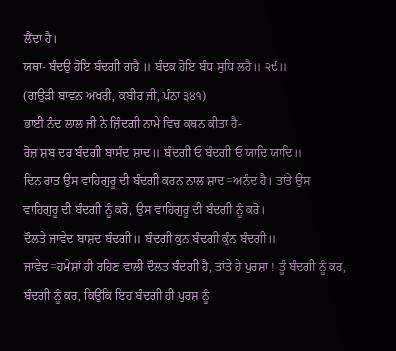ਲੈਂਦਾ ਹੈ।
ਯਥਾ- ਬੰਦਉ ਹੋਇ ਬੰਦਗੀ ਗਹੈ ॥ ਬੰਦਕ ਹੋਇ ਬੰਧ ਸੁਧਿ ਲਹੈ॥ ੨੯॥
(ਗਉੜੀ ਬਾਵਨ ਅਖਰੀ, ਕਬੀਰ ਜੀ, ਪੰਨਾ ੩੪੧)
ਭਾਈ ਨੰਦ ਲਾਲ ਜੀ ਨੇ ਜ਼ਿੰਦਗੀ ਨਾਮੇ ਵਿਚ ਕਥਨ ਕੀਤਾ ਹੈ-
ਰੋਜ਼ ਸ਼ਬ ਦਰ ਬੰਦਗੀ ਬਾਸੰਦ ਸ਼ਾਦ॥ ਬੰਦਗੀ ਓ ਬੰਦਗੀ ਓ ਯਾਦਿ ਯਾਦਿ॥
ਦਿਨ ਰਾਤ ਉਸ ਵਾਹਿਗੁਰੂ ਦੀ ਬੰਦਗੀ ਕਰਨ ਨਾਲ ਸ਼ਾਦ=ਅਨੰਦ ਹੈ। ਤਾਂਤੇ ਉਸ ਵਾਹਿਗੁਰੂ ਦੀ ਬੰਦਗੀ ਨੂੰ ਕਰੋ, ਉਸ ਵਾਹਿਗੁਰੂ ਦੀ ਬੰਦਗੀ ਨੂੰ ਕਰੋ।
ਦੌਲਤੇ ਜਾਵੇਦ ਬਾਸ਼ਦ ਬੰਦਗੀ॥ ਬੰਦਗੀ ਕੁਨ ਬੰਦਗੀ ਕੁੰਨ ਬੰਦਗੀ॥
ਜਾਵੇਦ=ਹਮੇਸ਼ਾਂ ਹੀ ਰਹਿਣ ਵਾਲੀ ਦੌਲਤ ਬੰਦਗੀ ਹੈ, ਤਾਂਤੇ ਹੇ ਪੁਰਸ਼ਾ ! ਤੂੰ ਬੰਦਗੀ ਨੂੰ ਕਰ, ਬੰਦਗੀ ਨੂੰ ਕਰ, ਕਿਉਂਕਿ ਇਹ ਬੰਦਗੀ ਹੀ ਪੁਰਸ਼ ਨੂੰ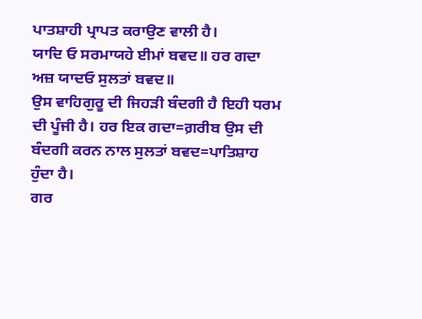ਪਾਤਸ਼ਾਹੀ ਪ੍ਰਾਪਤ ਕਰਾਉਣ ਵਾਲੀ ਹੈ।
ਯਾਦਿ ਓ ਸਰਮਾਯਹੇ ਈਮਾਂ ਬਵਦ॥ ਹਰ ਗਦਾ ਅਜ਼ ਯਾਦਓ ਸੁਲਤਾਂ ਬਵਦ॥
ਉਸ ਵਾਹਿਗੁਰੂ ਦੀ ਜਿਹੜੀ ਬੰਦਗੀ ਹੈ ਇਹੀ ਧਰਮ ਦੀ ਪੂੰਜੀ ਹੈ। ਹਰ ਇਕ ਗਦਾ=ਗ਼ਰੀਬ ਉਸ ਦੀ ਬੰਦਗੀ ਕਰਨ ਨਾਲ ਸੁਲਤਾਂ ਬਵਦ=ਪਾਤਿਸ਼ਾਹ ਹੁੰਦਾ ਹੈ।
ਗਰ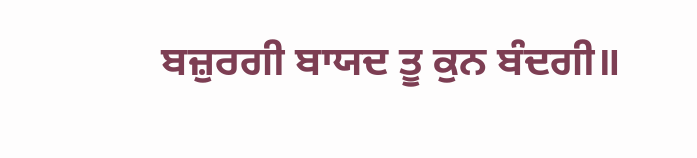ਬਜ਼ੁਰਗੀ ਬਾਯਦ ਤੂ ਕੁਨ ਬੰਦਗੀ॥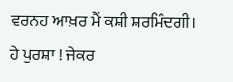ਵਰਨਹ ਆਖ਼ਰ ਮੈਂ ਕਸ਼ੀ ਸ਼ਰਮਿੰਦਗੀ।
ਹੇ ਪੁਰਸ਼ਾ ! ਜੇਕਰ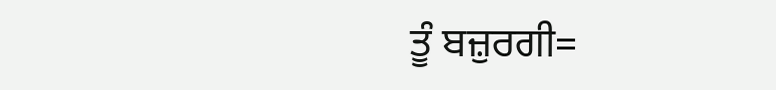ਤੂੰ ਬਜ਼ੁਰਗੀ=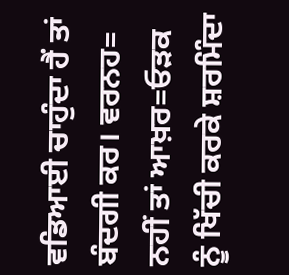ਵਡਿਆਈ ਚਾਹੁੰਦਾ ਹੈਂ ਤਾਂ ਬੰਦਗੀ ਕਰ। ਵਰਨਹ= ਨਹੀਂ ਤਾਂ ਆਖ਼ਰ=ਓੜਕ ਨੂੰ ਖਿੱਚੀ ਕਰਕੇ ਸ਼ਰਮਿੰਦਾ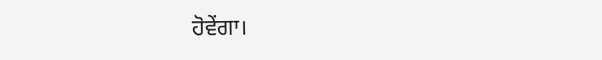ਹੋਵੇਂਗਾ।